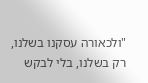"ולכאורה עסקנו בשלנו, רק בשלנו, בלי לבקש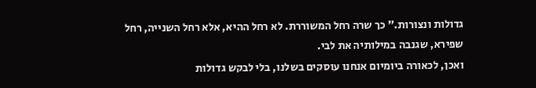גדולות ונצורות." כך שרה רחל המשוררת. לא רחל ההיא, אלא רחל השנייה, רחל שפירא, שגנבה במילותיה את לבי.
ואכן, לכאורה ביומיום אנחנו עוסקים בשלנו, בלי לבקש גדולות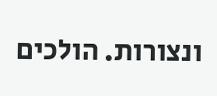ונצורות. הולכים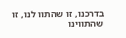בדרכנו, זו שהתוו לנו, זו שהתווינו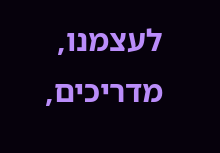לעצמנו, מדריכים,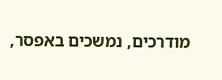מודרכים, נמשכים באפסר,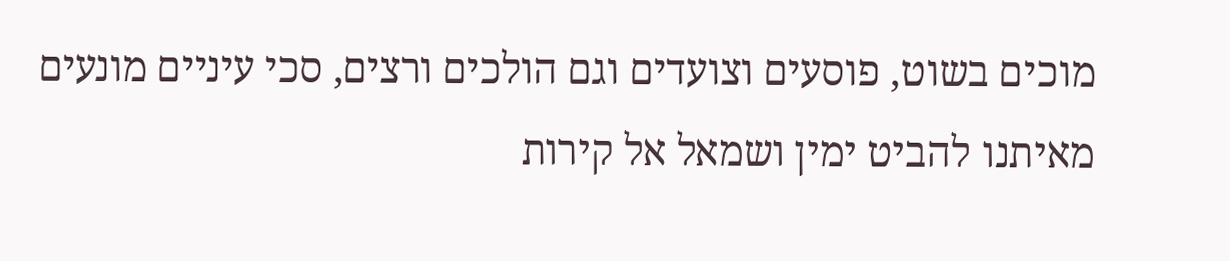מוכים בשוט, פוסעים וצועדים וגם הולכים ורצים, סכי עיניים מונעים מאיתנו להביט ימין ושמאל אל קירות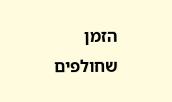הזמן שחולפים